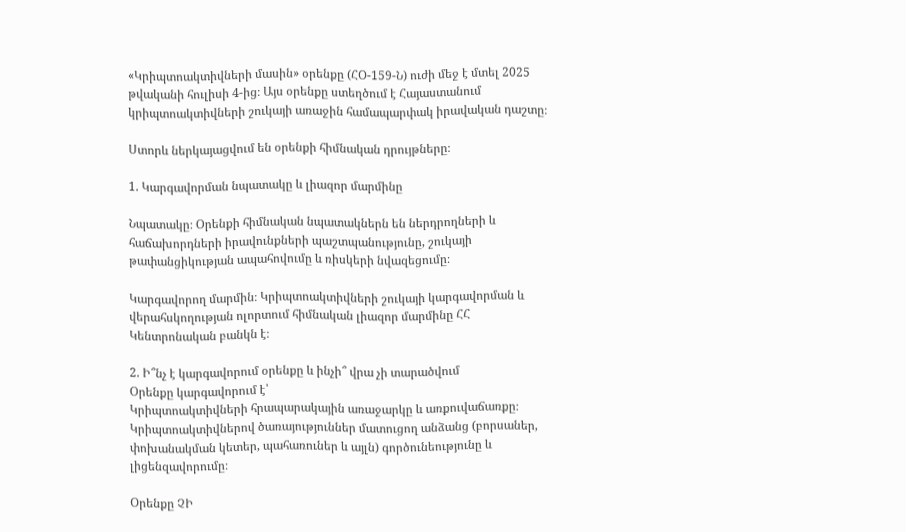«Կրիպտոակտիվների մասին» օրենքը (ՀՕ-159-Ն) ուժի մեջ է մտել 2025 թվականի հուլիսի 4-ից։ Այս օրենքը ստեղծում է Հայաստանում կրիպտոակտիվների շուկայի առաջին համապարփակ իրավական դաշտը։

Ստորև ներկայացվում են օրենքի հիմնական դրույթները։

1. Կարգավորման նպատակը և լիազոր մարմինը

Նպատակը։ Օրենքի հիմնական նպատակներն են ներդրողների և հաճախորդների իրավունքների պաշտպանությունը, շուկայի թափանցիկության ապահովումը և ռիսկերի նվազեցումը։

Կարգավորող մարմին։ Կրիպտոակտիվների շուկայի կարգավորման և վերահսկողության ոլորտում հիմնական լիազոր մարմինը ՀՀ Կենտրոնական բանկն է։

2. Ի՞նչ է կարգավորում օրենքը և ինչի՞ վրա չի տարածվում
Օրենքը կարգավորում է՝
Կրիպտոակտիվների հրապարակային առաջարկը և առքուվաճառքը։
Կրիպտոակտիվներով ծառայություններ մատուցող անձանց (բորսաներ, փոխանակման կետեր, պահառուներ և այլն) գործունեությունը և լիցենզավորումը։

Օրենքը ՉԻ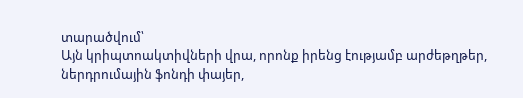տարածվում՝
Այն կրիպտոակտիվների վրա, որոնք իրենց էությամբ արժեթղթեր, ներդրումային ֆոնդի փայեր,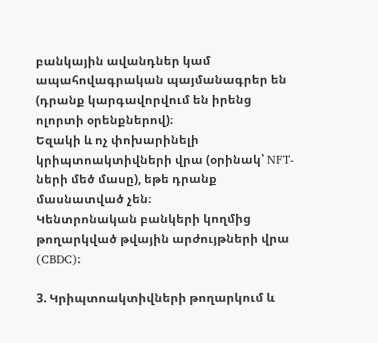բանկային ավանդներ կամ ապահովագրական պայմանագրեր են (դրանք կարգավորվում են իրենց ոլորտի օրենքներով)։
Եզակի և ոչ փոխարինելի կրիպտոակտիվների վրա (օրինակ՝ NFT-ների մեծ մասը), եթե դրանք մասնատված չեն։
Կենտրոնական բանկերի կողմից թողարկված թվային արժույթների վրա (CBDC)։

3. Կրիպտոակտիվների թողարկում և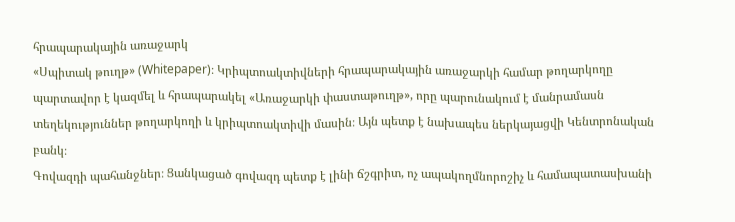հրապարակային առաջարկ
«Սպիտակ թուղթ» (Whitepaper)։ Կրիպտոակտիվների հրապարակային առաջարկի համար թողարկողը պարտավոր է կազմել և հրապարակել «Առաջարկի փաստաթուղթ», որը պարունակում է մանրամասն տեղեկություններ թողարկողի և կրիպտոակտիվի մասին։ Այն պետք է նախապես ներկայացվի Կենտրոնական բանկ։
Գովազդի պահանջներ։ Ցանկացած գովազդ պետք է լինի ճշգրիտ, ոչ ապակողմնորոշիչ և համապատասխանի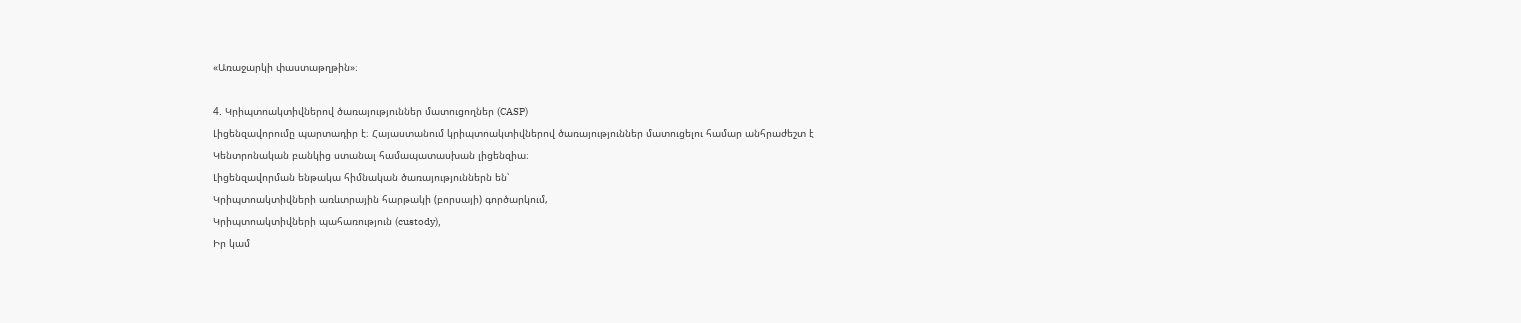«Առաջարկի փաստաթղթին»։

4. Կրիպտոակտիվներով ծառայություններ մատուցողներ (CASP)
Լիցենզավորումը պարտադիր է։ Հայաստանում կրիպտոակտիվներով ծառայություններ մատուցելու համար անհրաժեշտ է Կենտրոնական բանկից ստանալ համապատասխան լիցենզիա։
Լիցենզավորման ենթակա հիմնական ծառայություններն են՝
Կրիպտոակտիվների առևտրային հարթակի (բորսայի) գործարկում,
Կրիպտոակտիվների պահառություն (custody),
Իր կամ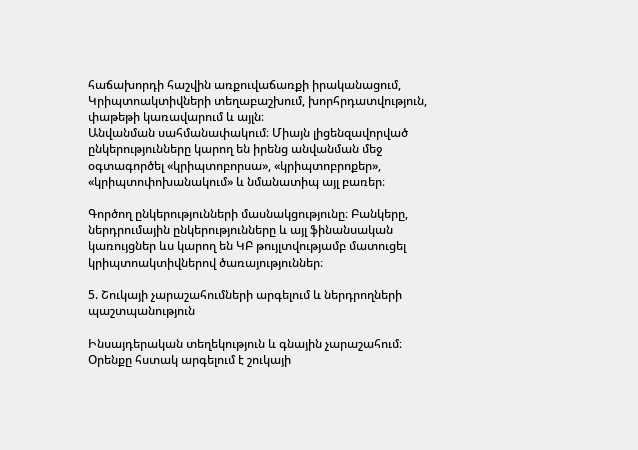հաճախորդի հաշվին առքուվաճառքի իրականացում,
Կրիպտոակտիվների տեղաբաշխում, խորհրդատվություն, փաթեթի կառավարում և այլն։
Անվանման սահմանափակում։ Միայն լիցենզավորված ընկերությունները կարող են իրենց անվանման մեջ օգտագործել «կրիպտոբորսա», «կրիպտոբրոքեր», «կրիպտոփոխանակում» և նմանատիպ այլ բառեր։

Գործող ընկերությունների մասնակցությունը։ Բանկերը, ներդրումային ընկերությունները և այլ ֆինանսական կառույցներ ևս կարող են ԿԲ թույլտվությամբ մատուցել կրիպտոակտիվներով ծառայություններ։

5. Շուկայի չարաշահումների արգելում և ներդրողների պաշտպանություն

Ինսայդերական տեղեկություն և գնային չարաշահում։ Օրենքը հստակ արգելում է շուկայի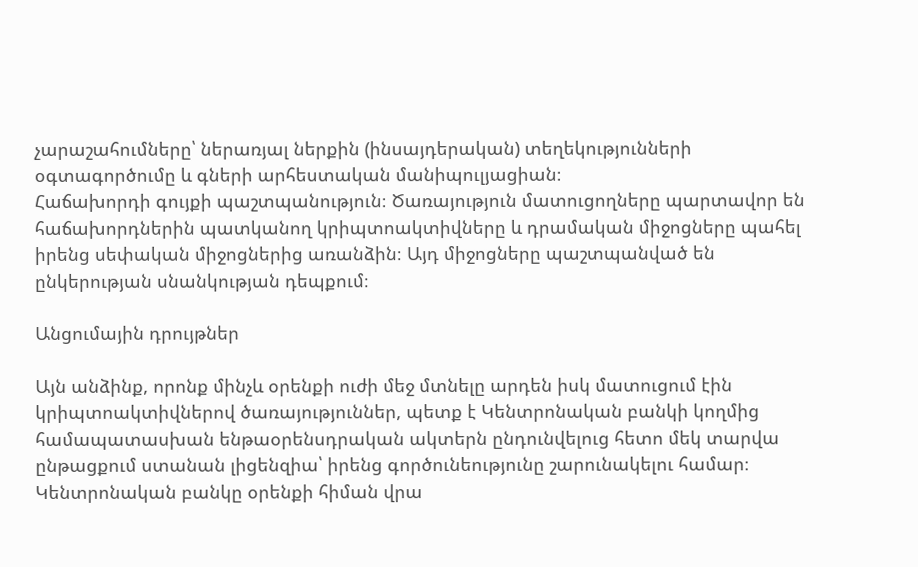չարաշահումները՝ ներառյալ ներքին (ինսայդերական) տեղեկությունների օգտագործումը և գների արհեստական մանիպուլյացիան։
Հաճախորդի գույքի պաշտպանություն։ Ծառայություն մատուցողները պարտավոր են հաճախորդներին պատկանող կրիպտոակտիվները և դրամական միջոցները պահել իրենց սեփական միջոցներից առանձին։ Այդ միջոցները պաշտպանված են ընկերության սնանկության դեպքում։

Անցումային դրույթներ

Այն անձինք, որոնք մինչև օրենքի ուժի մեջ մտնելը արդեն իսկ մատուցում էին կրիպտոակտիվներով ծառայություններ, պետք է Կենտրոնական բանկի կողմից համապատասխան ենթաօրենսդրական ակտերն ընդունվելուց հետո մեկ տարվա ընթացքում ստանան լիցենզիա՝ իրենց գործունեությունը շարունակելու համար։
Կենտրոնական բանկը օրենքի հիման վրա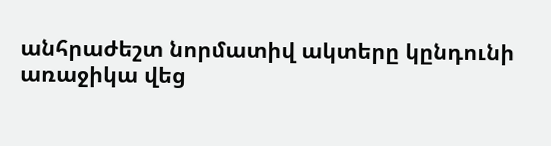անհրաժեշտ նորմատիվ ակտերը կընդունի առաջիկա վեց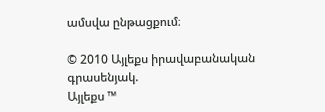ամսվա ընթացքում։

© 2010 Այլեքս իրավաբանական գրասենյակ.
Այլեքս ™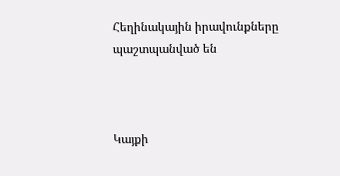Հեղինակային իրավունքները պաշտպանված են



Կայքի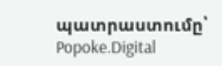պատրաստումը՝
Popoke.Digital